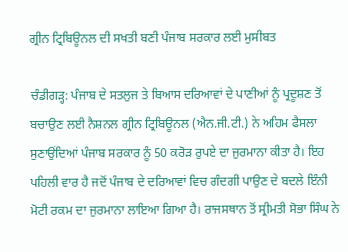ਗ੍ਰੀਨ ਟ੍ਰਿਬਿਊਨਲ ਦੀ ਸਖਤੀ ਬਣੀ ਪੰਜਾਬ ਸਰਕਾਰ ਲਈ ਮੁਸੀਬਤ

ਚੰਡੀਗੜ੍ਹ: ਪੰਜਾਬ ਦੇ ਸਤਲੁਜ ਤੇ ਬਿਆਸ ਦਰਿਆਵਾਂ ਦੇ ਪਾਣੀਆਂ ਨੂੰ ਪ੍ਰਦੂਸ਼ਣ ਤੋਂ ਬਚਾਉਣ ਲਈ ਨੈਸ਼ਨਲ ਗ੍ਰੀਨ ਟ੍ਰਿਬਿਊਨਲ (ਐਨ.ਜੀ.ਟੀ.) ਨੇ ਅਹਿਮ ਫੈਸਲਾ ਸੁਣਾਉਂਦਿਆਂ ਪੰਜਾਬ ਸਰਕਾਰ ਨੂੰ 50 ਕਰੋੜ ਰੁਪਏ ਦਾ ਜੁਰਮਾਨਾ ਕੀਤਾ ਹੈ। ਇਹ ਪਹਿਲੀ ਵਾਰ ਹੈ ਜਦੋਂ ਪੰਜਾਬ ਦੇ ਦਰਿਆਵਾਂ ਵਿਚ ਗੰਦਗੀ ਪਾਉਣ ਦੇ ਬਦਲੇ ਇੰਨੀ ਮੋਟੀ ਰਕਮ ਦਾ ਜੁਰਮਾਨਾ ਲਾਇਆ ਗਿਆ ਹੈ। ਰਾਜਸਥਾਨ ਤੋਂ ਸ੍ਰੀਮਤੀ ਸੋਭਾ ਸਿੰਘ ਨੇ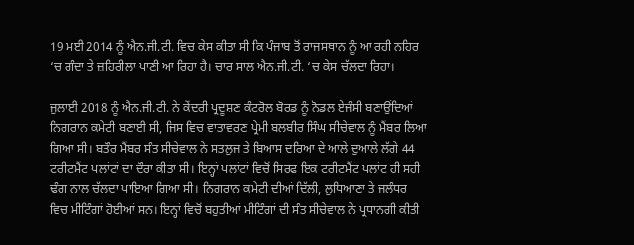19 ਮਈ 2014 ਨੂੰ ਐਨ.ਜੀ.ਟੀ. ਵਿਚ ਕੇਸ ਕੀਤਾ ਸੀ ਕਿ ਪੰਜਾਬ ਤੋਂ ਰਾਜਸਥਾਨ ਨੂੰ ਆ ਰਹੀ ਨਹਿਰ ‘ਚ ਗੰਦਾ ਤੇ ਜ਼ਹਿਰੀਲਾ ਪਾਣੀ ਆ ਰਿਹਾ ਹੈ। ਚਾਰ ਸਾਲ ਐਨ.ਜੀ.ਟੀ. ‘ਚ ਕੇਸ ਚੱਲਦਾ ਰਿਹਾ।

ਜੁਲਾਈ 2018 ਨੂੰ ਐਨ.ਜੀ.ਟੀ. ਨੇ ਕੇਂਦਰੀ ਪ੍ਰਦੂਸ਼ਣ ਕੰਟਰੋਲ ਬੋਰਡ ਨੂੰ ਨੋਡਲ ਏਜੰਸੀ ਬਣਾਉਂਦਿਆਂ ਨਿਗਰਾਨ ਕਮੇਟੀ ਬਣਾਈ ਸੀ, ਜਿਸ ਵਿਚ ਵਾਤਾਵਰਣ ਪ੍ਰੇਮੀ ਬਲਬੀਰ ਸਿੰਘ ਸੀਚੇਵਾਲ ਨੂੰ ਮੈਂਬਰ ਲਿਆ ਗਿਆ ਸੀ। ਬਤੌਰ ਮੈਂਬਰ ਸੰਤ ਸੀਚੇਵਾਲ ਨੇ ਸਤਲੁਜ ਤੇ ਬਿਆਸ ਦਰਿਆ ਦੇ ਆਲੇ ਦੁਆਲੇ ਲੱਗੇ 44 ਟਰੀਟਮੈਂਟ ਪਲਾਂਟਾਂ ਦਾ ਦੌਰਾ ਕੀਤਾ ਸੀ। ਇਨ੍ਹਾਂ ਪਲਾਂਟਾਂ ਵਿਚੋਂ ਸਿਰਫ ਇਕ ਟਰੀਟਮੈਂਟ ਪਲਾਂਟ ਹੀ ਸਹੀ ਢੰਗ ਨਾਲ ਚੱਲਦਾ ਪਾਇਆ ਗਿਆ ਸੀ। ਨਿਗਰਾਨ ਕਮੇਟੀ ਦੀਆਂ ਦਿੱਲੀ, ਲੁਧਿਆਣਾ ਤੇ ਜਲੰਧਰ ਵਿਚ ਮੀਟਿੰਗਾਂ ਹੋਈਆਂ ਸਨ। ਇਨ੍ਹਾਂ ਵਿਚੋਂ ਬਹੁਤੀਆਂ ਮੀਟਿੰਗਾਂ ਦੀ ਸੰਤ ਸੀਚੇਵਾਲ ਨੇ ਪ੍ਰਧਾਨਗੀ ਕੀਤੀ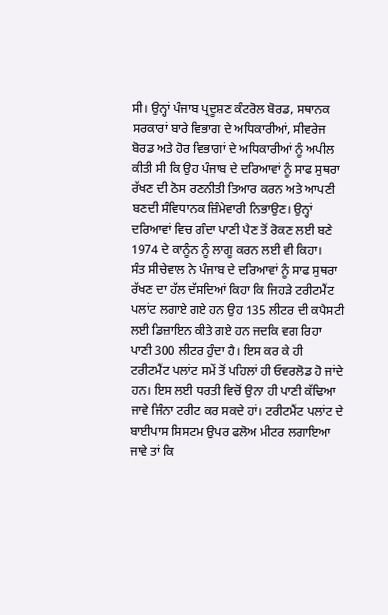ਸੀ। ਉਨ੍ਹਾਂ ਪੰਜਾਬ ਪ੍ਰਦੂਸ਼ਣ ਕੰਟਰੋਲ ਬੋਰਡ, ਸਥਾਨਕ ਸਰਕਾਰਾਂ ਬਾਰੇ ਵਿਭਾਗ ਦੇ ਅਧਿਕਾਰੀਆਂ, ਸੀਵਰੇਜ ਬੋਰਡ ਅਤੇ ਹੋਰ ਵਿਭਾਗਾਂ ਦੇ ਅਧਿਕਾਰੀਆਂ ਨੂੰ ਅਪੀਲ ਕੀਤੀ ਸੀ ਕਿ ਉਹ ਪੰਜਾਬ ਦੇ ਦਰਿਆਵਾਂ ਨੂੰ ਸਾਫ ਸੁਥਰਾ ਰੱਖਣ ਦੀ ਠੋਸ ਰਣਨੀਤੀ ਤਿਆਰ ਕਰਨ ਅਤੇ ਆਪਣੀ ਬਣਦੀ ਸੰਵਿਧਾਨਕ ਜ਼ਿੰਮੇਵਾਰੀ ਨਿਭਾਉਣ। ਉਨ੍ਹਾਂ ਦਰਿਆਵਾਂ ਵਿਚ ਗੰਦਾ ਪਾਣੀ ਪੈਣ ਤੋਂ ਰੋਕਣ ਲਈ ਬਣੇ 1974 ਦੇ ਕਾਨੂੰਨ ਨੂੰ ਲਾਗੂ ਕਰਨ ਲਈ ਵੀ ਕਿਹਾ।
ਸੰਤ ਸੀਚੇਵਾਲ ਨੇ ਪੰਜਾਬ ਦੇ ਦਰਿਆਵਾਂ ਨੂੰ ਸਾਫ ਸੁਥਰਾ ਰੱਖਣ ਦਾ ਹੱਲ ਦੱਸਦਿਆਂ ਕਿਹਾ ਕਿ ਜਿਹੜੇ ਟਰੀਟਮੈਂਟ ਪਲਾਂਟ ਲਗਾਏ ਗਏ ਹਨ ਉਹ 135 ਲੀਟਰ ਦੀ ਕਪੈਸਟੀ ਲਈ ਡਿਜ਼ਾਇਨ ਕੀਤੇ ਗਏ ਹਨ ਜਦਕਿ ਵਗ ਰਿਹਾ ਪਾਣੀ 300 ਲੀਟਰ ਹੁੰਦਾ ਹੈ। ਇਸ ਕਰ ਕੇ ਹੀ ਟਰੀਟਮੈਂਟ ਪਲਾਂਟ ਸਮੇਂ ਤੋਂ ਪਹਿਲਾਂ ਹੀ ਓਵਰਲੋਡ ਹੋ ਜਾਂਦੇ ਹਨ। ਇਸ ਲਈ ਧਰਤੀ ਵਿਚੋਂ ਉਨਾ ਹੀ ਪਾਣੀ ਕੱਢਿਆ ਜਾਵੇ ਜਿੰਨਾ ਟਰੀਟ ਕਰ ਸਕਦੇ ਹਾਂ। ਟਰੀਟਮੈਂਟ ਪਲਾਂਟ ਦੇ ਬਾਈਪਾਸ ਸਿਸਟਮ ਉਪਰ ਫਲੋਅ ਮੀਟਰ ਲਗਾਇਆ ਜਾਵੇ ਤਾਂ ਕਿ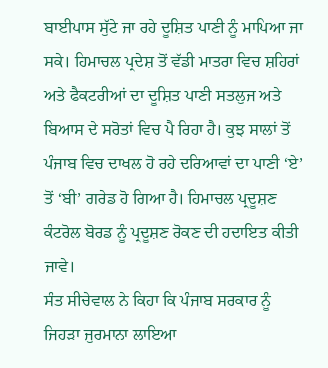ਬਾਈਪਾਸ ਸੁੱਟੇ ਜਾ ਰਹੇ ਦੂਸ਼ਿਤ ਪਾਣੀ ਨੂੰ ਮਾਪਿਆ ਜਾ ਸਕੇ। ਹਿਮਾਚਲ ਪ੍ਰਦੇਸ਼ ਤੋਂ ਵੱਡੀ ਮਾਤਰਾ ਵਿਚ ਸ਼ਹਿਰਾਂ ਅਤੇ ਫੈਕਟਰੀਆਂ ਦਾ ਦੂਸ਼ਿਤ ਪਾਣੀ ਸਤਲੁਜ ਅਤੇ ਬਿਆਸ ਦੇ ਸਰੋਤਾਂ ਵਿਚ ਪੈ ਰਿਹਾ ਹੈ। ਕੁਝ ਸਾਲਾਂ ਤੋਂ ਪੰਜਾਬ ਵਿਚ ਦਾਖਲ ਹੋ ਰਹੇ ਦਰਿਆਵਾਂ ਦਾ ਪਾਣੀ ‘ਏ’ ਤੋਂ ‘ਬੀ’ ਗਰੇਡ ਹੋ ਗਿਆ ਹੈ। ਹਿਮਾਚਲ ਪ੍ਰਦੂਸ਼ਣ ਕੰਟਰੋਲ ਬੋਰਡ ਨੂੰ ਪ੍ਰਦੂਸ਼ਣ ਰੋਕਣ ਦੀ ਹਦਾਇਤ ਕੀਤੀ ਜਾਵੇ।
ਸੰਤ ਸੀਚੇਵਾਲ ਨੇ ਕਿਹਾ ਕਿ ਪੰਜਾਬ ਸਰਕਾਰ ਨੂੰ ਜਿਹੜਾ ਜੁਰਮਾਨਾ ਲਾਇਆ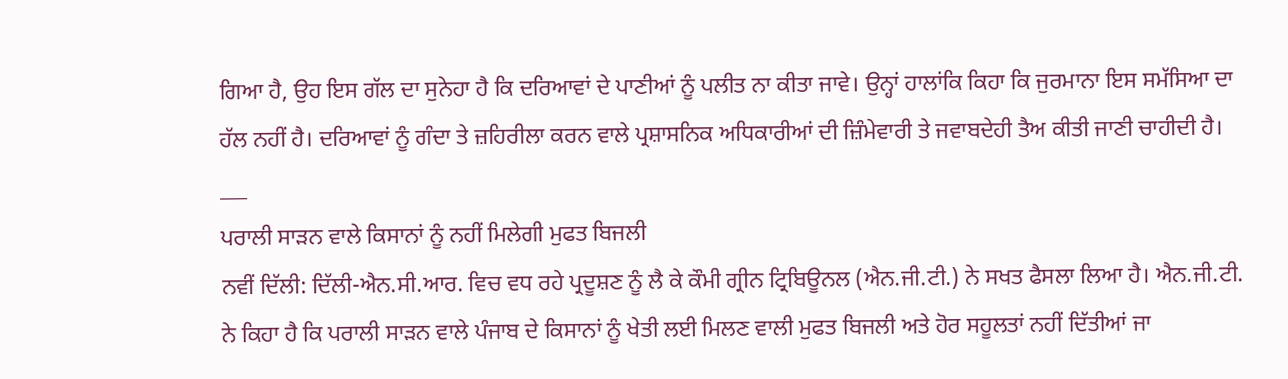ਗਿਆ ਹੈ, ਉਹ ਇਸ ਗੱਲ ਦਾ ਸੁਨੇਹਾ ਹੈ ਕਿ ਦਰਿਆਵਾਂ ਦੇ ਪਾਣੀਆਂ ਨੂੰ ਪਲੀਤ ਨਾ ਕੀਤਾ ਜਾਵੇ। ਉਨ੍ਹਾਂ ਹਾਲਾਂਕਿ ਕਿਹਾ ਕਿ ਜੁਰਮਾਨਾ ਇਸ ਸਮੱਸਿਆ ਦਾ ਹੱਲ ਨਹੀਂ ਹੈ। ਦਰਿਆਵਾਂ ਨੂੰ ਗੰਦਾ ਤੇ ਜ਼ਹਿਰੀਲਾ ਕਰਨ ਵਾਲੇ ਪ੍ਰਸ਼ਾਸਨਿਕ ਅਧਿਕਾਰੀਆਂ ਦੀ ਜ਼ਿੰਮੇਵਾਰੀ ਤੇ ਜਵਾਬਦੇਹੀ ਤੈਅ ਕੀਤੀ ਜਾਣੀ ਚਾਹੀਦੀ ਹੈ।
___
ਪਰਾਲੀ ਸਾੜਨ ਵਾਲੇ ਕਿਸਾਨਾਂ ਨੂੰ ਨਹੀਂ ਮਿਲੇਗੀ ਮੁਫਤ ਬਿਜਲੀ
ਨਵੀਂ ਦਿੱਲੀ: ਦਿੱਲੀ-ਐਨ.ਸੀ.ਆਰ. ਵਿਚ ਵਧ ਰਹੇ ਪ੍ਰਦੂਸ਼ਣ ਨੂੰ ਲੈ ਕੇ ਕੌਮੀ ਗ੍ਰੀਨ ਟ੍ਰਿਬਿਊਨਲ (ਐਨ.ਜੀ.ਟੀ.) ਨੇ ਸਖਤ ਫੈਸਲਾ ਲਿਆ ਹੈ। ਐਨ.ਜੀ.ਟੀ. ਨੇ ਕਿਹਾ ਹੈ ਕਿ ਪਰਾਲੀ ਸਾੜਨ ਵਾਲੇ ਪੰਜਾਬ ਦੇ ਕਿਸਾਨਾਂ ਨੂੰ ਖੇਤੀ ਲਈ ਮਿਲਣ ਵਾਲੀ ਮੁਫਤ ਬਿਜਲੀ ਅਤੇ ਹੋਰ ਸਹੂਲਤਾਂ ਨਹੀਂ ਦਿੱਤੀਆਂ ਜਾ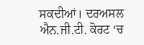ਸਕਦੀਆਂ। ਦਰਅਸਲ ਐਨ.ਜੀ.ਟੀ. ਕੋਰਟ ‘ਚ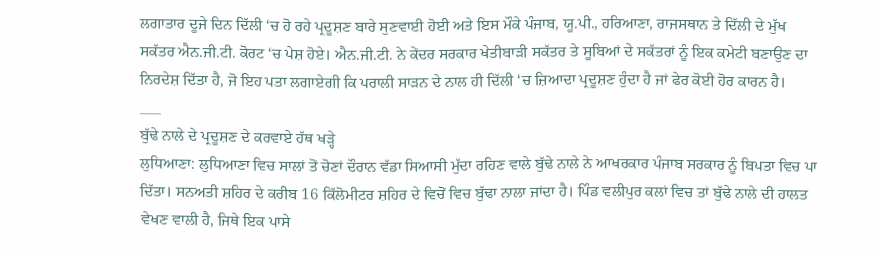ਲਗਾਤਾਰ ਦੂਜੇ ਦਿਨ ਦਿੱਲੀ ‘ਚ ਹੋ ਰਹੇ ਪ੍ਰਦੂਸ਼ਣ ਬਾਰੇ ਸੁਣਵਾਈ ਹੋਈ ਅਤੇ ਇਸ ਮੌਕੇ ਪੰਜਾਬ, ਯੂ.ਪੀ., ਹਰਿਆਣਾ, ਰਾਜਸਥਾਨ ਤੇ ਦਿੱਲੀ ਦੇ ਮੁੱਖ ਸਕੱਤਰ ਐਨ.ਜੀ.ਟੀ. ਕੋਰਟ ‘ਚ ਪੇਸ਼ ਹੋਏ। ਐਨ.ਜੀ.ਟੀ. ਨੇ ਕੇਂਦਰ ਸਰਕਾਰ ਖੇਤੀਬਾੜੀ ਸਕੱਤਰ ਤੇ ਸੂਬਿਆਂ ਦੇ ਸਕੱਤਰਾਂ ਨੂੰ ਇਕ ਕਮੇਟੀ ਬਣਾਉਣ ਦਾ ਨਿਰਦੇਸ਼ ਦਿੱਤਾ ਹੈ, ਜੋ ਇਹ ਪਤਾ ਲਗਾਏਗੀ ਕਿ ਪਰਾਲੀ ਸਾੜਨ ਦੇ ਨਾਲ ਹੀ ਦਿੱਲੀ ‘ਚ ਜ਼ਿਆਦਾ ਪ੍ਰਦੂਸ਼ਣ ਹੁੰਦਾ ਹੈ ਜਾਂ ਫੇਰ ਕੋਈ ਹੋਰ ਕਾਰਨ ਹੈ।
___
ਬੁੱਢੇ ਨਾਲੇ ਦੇ ਪ੍ਰਦੂਸ਼ਣ ਦੇ ਕਰਵਾਏ ਹੱਥ ਖੜ੍ਹੇ
ਲੁਧਿਆਣਾ: ਲੁਧਿਆਣਾ ਵਿਚ ਸਾਲਾਂ ਤੋਂ ਚੋਣਾਂ ਦੌਰਾਨ ਵੱਡਾ ਸਿਆਸੀ ਮੁੱਦਾ ਰਹਿਣ ਵਾਲੇ ਬੁੱਢੇ ਨਾਲੇ ਨੇ ਆਖਰਕਾਰ ਪੰਜਾਬ ਸਰਕਾਰ ਨੂੰ ਬਿਪਤਾ ਵਿਚ ਪਾ ਦਿੱਤਾ। ਸਨਅਤੀ ਸ਼ਹਿਰ ਦੇ ਕਰੀਬ 16 ਕਿੱਲੋਮੀਟਰ ਸ਼ਹਿਰ ਦੇ ਵਿਚੋਂ ਵਿਚ ਬੁੱਢਾ ਨਾਲਾ ਜਾਂਦਾ ਹੈ। ਪਿੰਡ ਵਲੀਪੁਰ ਕਲਾਂ ਵਿਚ ਤਾਂ ਬੁੱਢੇ ਨਾਲੇ ਦੀ ਹਾਲਤ ਵੇਖਣ ਵਾਲੀ ਹੈ, ਜਿਥੇ ਇਕ ਪਾਸੇ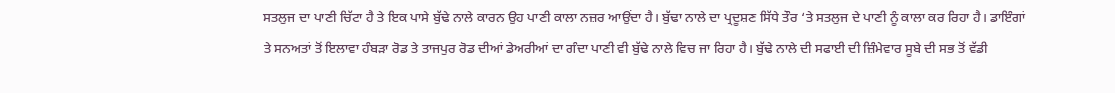ਸਤਲੁਜ ਦਾ ਪਾਣੀ ਚਿੱਟਾ ਹੈ ਤੇ ਇਕ ਪਾਸੇ ਬੁੱਢੇ ਨਾਲੇ ਕਾਰਨ ਉਹ ਪਾਣੀ ਕਾਲਾ ਨਜ਼ਰ ਆਉਂਦਾ ਹੈ। ਬੁੱਢਾ ਨਾਲੇ ਦਾ ਪ੍ਰਦੂਸ਼ਣ ਸਿੱਧੇ ਤੌਰ ‘ਤੇ ਸਤਲੁਜ ਦੇ ਪਾਣੀ ਨੂੰ ਕਾਲਾ ਕਰ ਰਿਹਾ ਹੈ। ਡਾਇੰਗਾਂ ਤੇ ਸਨਅਤਾਂ ਤੋਂ ਇਲਾਵਾ ਹੰਬੜਾ ਰੋਡ ਤੇ ਤਾਜਪੁਰ ਰੋਡ ਦੀਆਂ ਡੇਅਰੀਆਂ ਦਾ ਗੰਦਾ ਪਾਣੀ ਵੀ ਬੁੱਢੇ ਨਾਲੇ ਵਿਚ ਜਾ ਰਿਹਾ ਹੈ। ਬੁੱਢੇ ਨਾਲੇ ਦੀ ਸਫਾਈ ਦੀ ਜ਼ਿੰਮੇਵਾਰ ਸੂਬੇ ਦੀ ਸਭ ਤੋਂ ਵੱਡੀ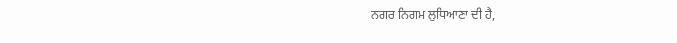ਨਗਰ ਨਿਗਮ ਲੁਧਿਆਣਾ ਦੀ ਹੈ,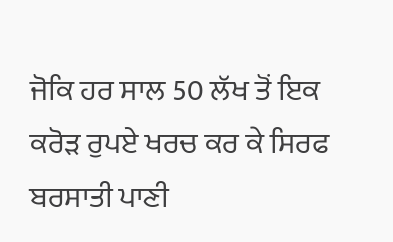ਜੋਕਿ ਹਰ ਸਾਲ 50 ਲੱਖ ਤੋਂ ਇਕ ਕਰੋੜ ਰੁਪਏ ਖਰਚ ਕਰ ਕੇ ਸਿਰਫ ਬਰਸਾਤੀ ਪਾਣੀ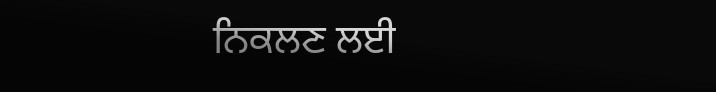ਨਿਕਲਣ ਲਈ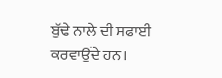ਬੁੱਢੇ ਨਾਲੇ ਦੀ ਸਫਾਈ ਕਰਵਾਉਂਦੇ ਹਨ।